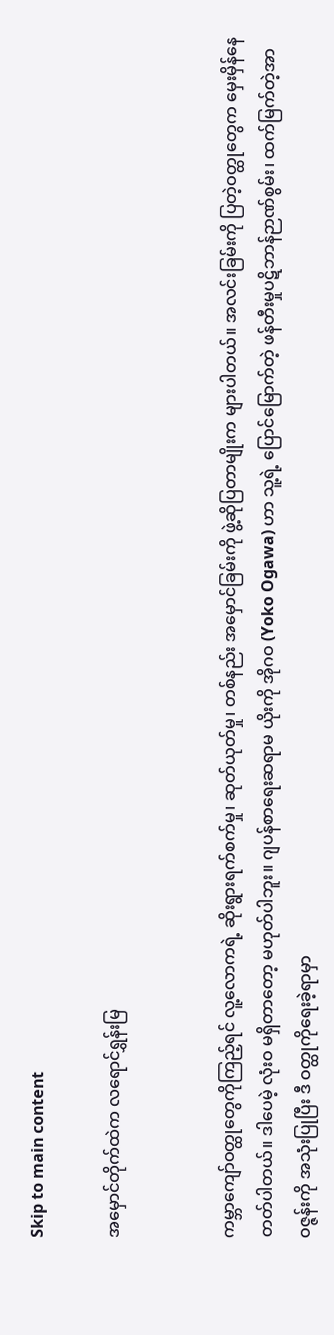Skip to main content

အမှောင်တိုက်ထဲက လရောင်ရွှန်းမြ


ကမ္ဘာကျော်ဝတ္ထုတွေကိုကြည့်ရင် လူ့လောကရဲ့ ဆိုးရွားရက်စက်မှု၊ ဆုတ်ယုတ်မှု၊ တစ်နည်း အမှောင်ခြမ်းကို ဖွဲ့ဆိုပြတာမျိုးက များပါတယ်။ အလင်းခြမ်းကို ပြတဲ့ဝတ္ထုတွေက မှေးမှိန်နေတတ်ပါတယ်။ ဒါပေမဲ့ လုံးဝ မရှိတာတော့ မဟုတ်ပါဘူး။ ဂျပန်စာရေးဆရာမ ယိုးကို အိုဂဝ (Yoko Ogawa) ဟာ သူ့ရဲ့ ပြောင်မြောက်တဲ့ ဖန်တီးမှုပဋိဘာန်ဉာဏ်စွမ်း၊ ထက်မြက်တဲ့အာဝဇ္ဇန်းကို အသုံးပြုပြီး ဒီ ဝတ္ထုကိုရေးခဲ့ရာမှာ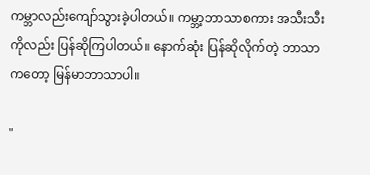ကမ္ဘာလည်းကျော်သွားခဲ့ပါတယ်။ ကမ္ဘာ့ဘာသာစကား အသီးသီးကိုလည်း ပြန်ဆိုကြပါတယ်။ နောက်ဆုံး ပြန်ဆိုလိုက်တဲ့ ဘာသာကတော့ မြန်မာဘာသာပါ။

"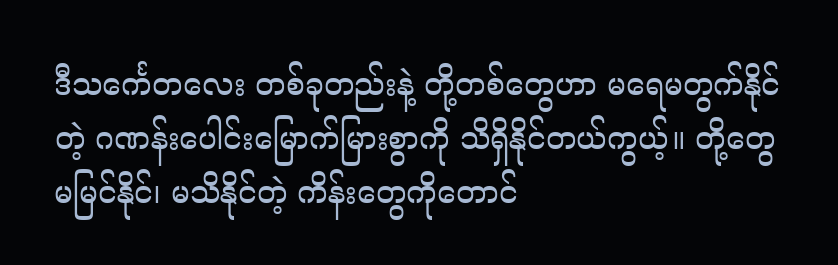ဒီသင်္ကေတလေး တစ်ခုတည်းနဲ့ တို့တစ်တွေဟာ မရေမတွက်နိုင်တဲ့ ဂဏန်းပေါင်းမြောက်မြားစွာကို သိရှိနိုင်တယ်ကွယ့်။ တို့တွေ မမြင်နိုင်၊ မသိနိုင်တဲ့ ကိန်းတွေကိုတောင်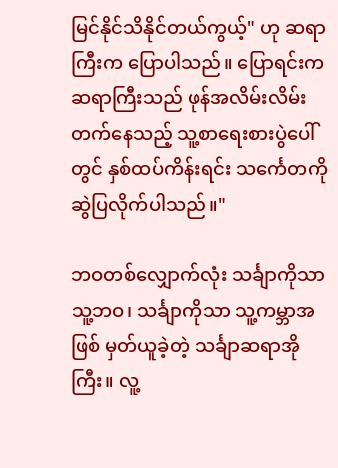မြင်နိုင်သိနိုင်တယ်ကွယ့်" ဟု ဆရာကြီးက ပြောပါသည်။ ပြောရင်းက ဆရာကြီးသည် ဖုန်အလိမ်းလိမ်းတက်နေသည့် သူ့စာရေးစားပွဲပေါ်တွင် နှစ်ထပ်ကိန်းရင်း သင်္ကေတကို ဆွဲပြလိုက်ပါသည်။"

ဘဝတစ်လျှောက်လုံး သင်္ချာကိုသာသူ့ဘဝ၊ သင်္ချာကိုသာ သူ့ကမ္ဘာအဖြစ် မှတ်ယူခဲ့တဲ့ သင်္ချာဆရာအိုကြီး။ လူ့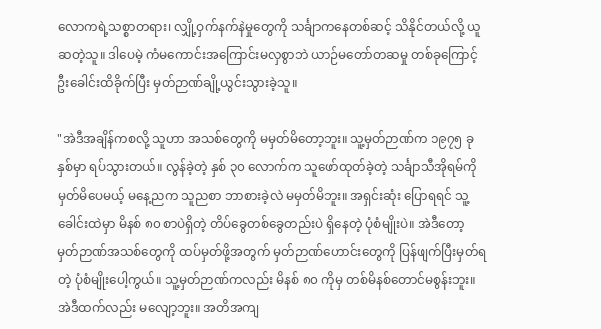လောကရဲ့သစ္စာတရား၊ လျှို့ဝှက်နက်နဲမှုတွေကို သင်္ချာကနေတစ်ဆင့် သိနိုင်တယ်လို့ ယူဆတဲ့သူ။ ဒါပေမဲ့ ကံမကောင်းအကြောင်းမလှစွာဘဲ ယာဉ်မတော်တဆမှု တစ်ခုကြောင့် ဦးခေါင်းထိခိုက်ပြီး မှတ်ဉာဏ်ချို့ယွင်းသွားခဲ့သူ။

"အဲဒီအချိန်ကစလို့ သူဟာ အသစ်တွေကို မမှတ်မိတော့ဘူး။ သူ့မှတ်ဉာဏ်က ၁၉၇၅ ခုနှစ်မှာ ရပ်သွားတယ်။ လွန်ခဲ့တဲ့ နှစ် ၃၀ လောက်က သူဖော်ထုတ်ခဲ့တဲ့ သင်္ချာသီအိုရမ်ကို မှတ်မိပေမယ့် မနေ့ညက သူညစာ ဘာစားခဲ့လဲ မမှတ်မိဘူး။ အရှင်းဆုံး ပြောရရင် သူ့ခေါင်းထဲမှာ မိနစ် ၈၀ စာပဲရှိတဲ့ တိပ်ခွေတစ်ခွေတည်းပဲ ရှိနေတဲ့ ပုံစံမျိုးပဲ။ အဲဒီတော့ မှတ်ဉာဏ်အသစ်တွေကို ထပ်မှတ်ဖို့အတွက် မှတ်ဉာဏ်ဟောင်းတွေကို ပြန်ဖျက်ပြီးမှတ်ရတဲ့ ပုံစံမျိုးပေါ့ကွယ်။ သူ့မှတ်ဉာဏ်ကလည်း မိနစ် ၈၀ ကိုမှ တစ်မိနစ်တောင်မစွန်းဘူး။ အဲဒီထက်လည်း မလျော့ဘူး။ အတိအကျ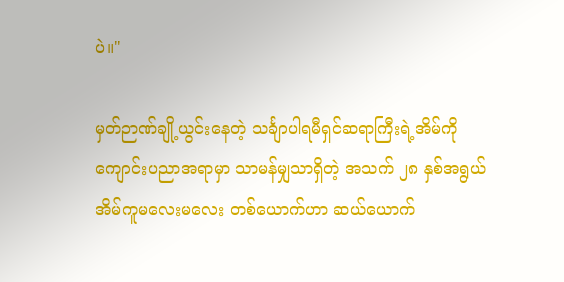ပဲ။"

မှတ်ဉာဏ်ချို့ယွင်းနေတဲ့ သင်္ချာပါရမီရှင်ဆရာကြီးရဲ့အိမ်ကို ကျောင်းပညာအရာမှာ သာမန်မျှသာရှိတဲ့ အသက် ၂၈ နှစ်အရွယ် အိမ်ကူမလေးမလေး တစ်ယောက်ဟာ ဆယ်ယောက်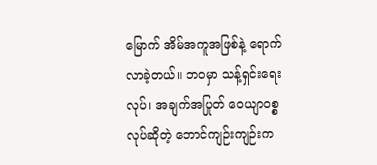မြောက် အိမ်အကူအဖြစ်နဲ့ ရောက်လာခဲ့တယ်။ ဘဝမှာ သန့်ရှင်းရေးလုပ်၊ အချက်အပြုတ် ဝေယျာဝစ္စလုပ်ဆိုတဲ့ ဘောင်ကျဉ်းကျဉ်းက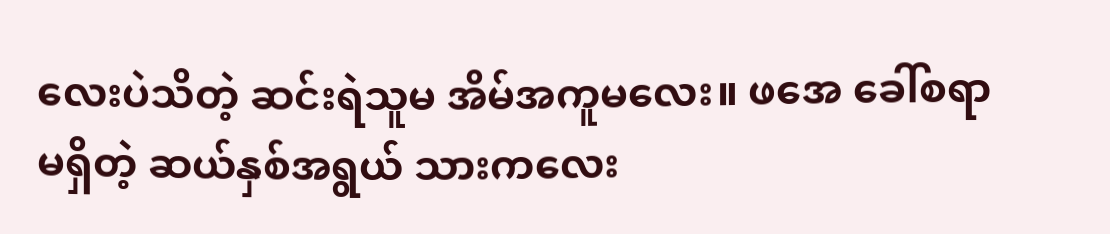လေးပဲသိတဲ့ ဆင်းရဲသူမ အိမ်အကူမလေး။ ဖအေ ခေါ်စရာမရှိတဲ့ ဆယ်နှစ်အရွယ် သားကလေး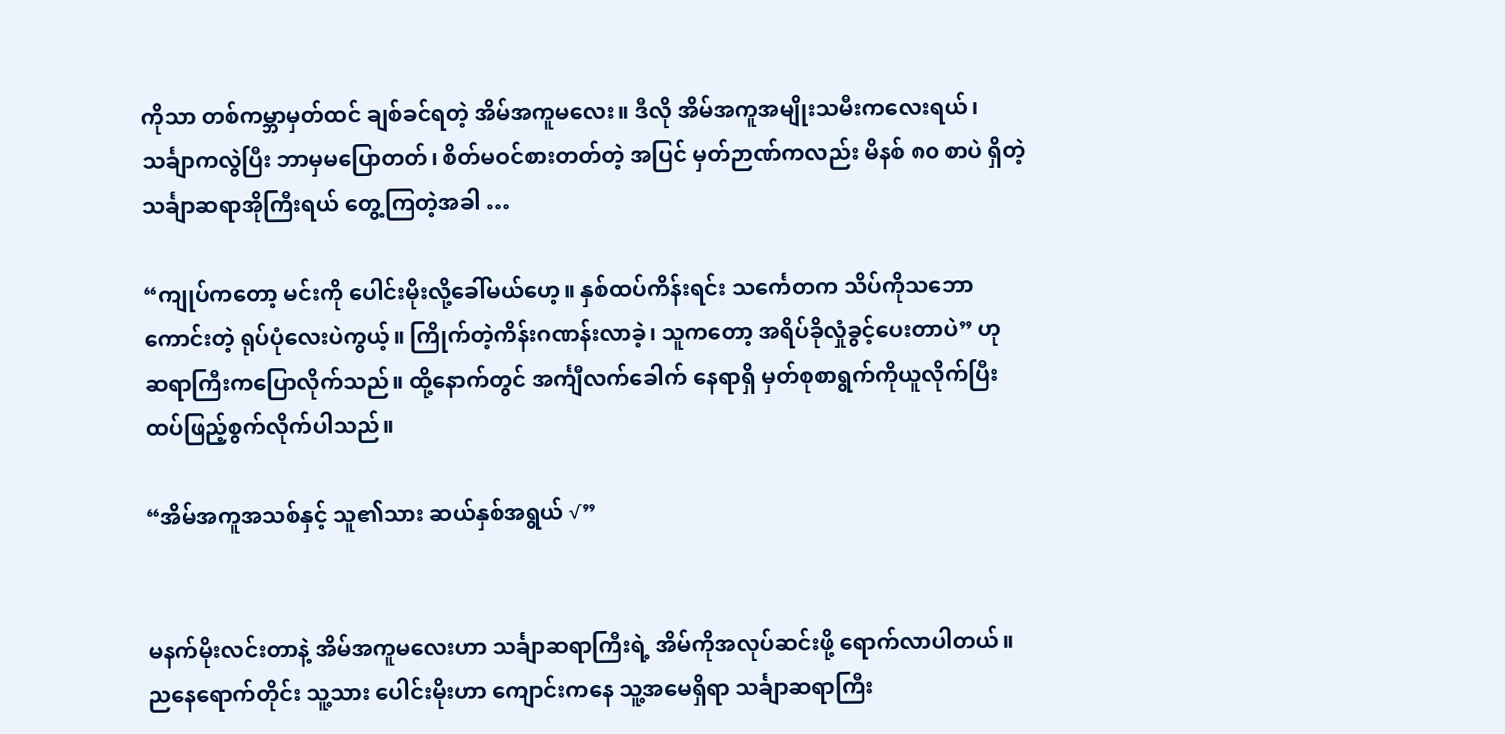ကိုသာ တစ်ကမ္ဘာမှတ်ထင် ချစ်ခင်ရတဲ့ အိမ်အကူမလေး။ ဒီလို အိမ်အကူအမျိုးသမီးကလေးရယ်၊ သင်္ချာကလွဲပြီး ဘာမှမပြောတတ်၊ စိတ်မဝင်စားတတ်တဲ့ အပြင် မှတ်ဉာဏ်ကလည်း မိနစ် ၈၀ စာပဲ ရှိတဲ့ သင်္ချာဆရာအိုကြီးရယ် တွေ့ကြတဲ့အခါ …

“ကျုပ်ကတော့ မင်းကို ပေါင်းမိုးလို့ခေါ်မယ်ဟေ့။ နှစ်ထပ်ကိန်းရင်း သင်္ကေတက သိပ်ကိုသဘောကောင်းတဲ့ ရုပ်ပုံလေးပဲကွယ့်။ ကြိုက်တဲ့ကိန်းဂဏန်းလာခဲ့၊ သူကတော့ အရိပ်ခိုလှုံခွင့်ပေးတာပဲ” ဟု ဆရာကြီးကပြောလိုက်သည်။ ထို့နောက်တွင် အင်္ကျီလက်ခေါက် နေရာရှိ မှတ်စုစာရွက်ကိုယူလိုက်ပြီး ထပ်ဖြည့်စွက်လိုက်ပါသည်။

“အိမ်အကူအသစ်နှင့် သူ၏သား ဆယ်နှစ်အရွယ် √”


မနက်မိုးလင်းတာနဲ့ အိမ်အကူမလေးဟာ သင်္ချာဆရာကြီးရဲ့ အိမ်ကိုအလုပ်ဆင်းဖို့ ရောက်လာပါတယ်။ ညနေရောက်တိုင်း သူ့သား ပေါင်းမိုးဟာ ကျောင်းကနေ သူ့အမေရှိရာ သင်္ချာဆရာကြီး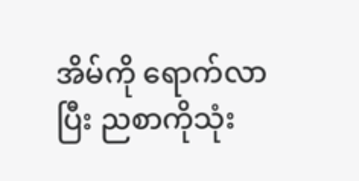အိမ်ကို ရောက်လာပြီး ညစာကိုသုံး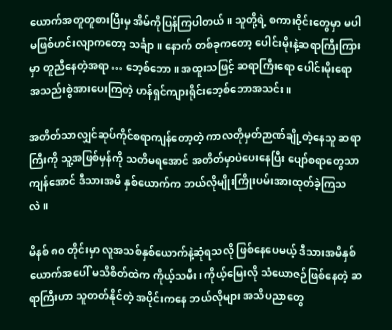ယောက်အတူတူစားပြီးမှ အိမ်ကိုပြန်ကြပါတယ်။ သူတို့ရဲ့ စကားဝိုင်းတွေမှာ မပါမဖြစ်ဟင်းလျာကတော့ သင်္ချာ။ နောက် တစ်ခုကတော့ ပေါင်းမိုးနဲ့ဆရာကြီးကြားမှာ တူညီနေတဲ့အရာ … ဘေ့စ်ဘော။ အထူးသဖြင့် ဆရာကြီးရော ပေါင်းမိုးရော အသည်းစွဲအားပေးကြတဲ့ ဟန်ရှင်ကျားရိုင်းဘေ့စ်ဘောအသင်း။

အတိတ်သာလျှင်ဆုပ်ကိုင်စရာကျန်တော့တဲ့ ကာလတိုမှတ်ဉာဏ်ချို့တဲ့နေသူ ဆရာကြီးကို သူ့အဖြစ်မှန်ကို သတိမရအောင် အတိတ်မှာပဲပေးနေပြီး ပျော်စရာတွေသာကျန်အောင် ဒီသားအမိ နှစ်ယောက်က ဘယ်လိုမျိုးကြိုးပမ်းအားထုတ်ခဲ့ကြသလဲ။

မိနစ် ၈၀ တိုင်းမှာ လူအသစ်နှစ်ယောက်နဲ့ဆုံရသလို ဖြစ်နေပေမယ့် ဒီသားအမိနှစ်ယောက်အပေါ် မသိစိတ်ထဲက ကိုယ့်သမီး၊ ကိုယ့်မြေးလို သံယောဇဉ်ဖြစ်နေတဲ့ ဆရာကြီးဟာ သူတတ်နိုင်တဲ့ အပိုင်းကနေ ဘယ်လိုများ အသိပညာတွေ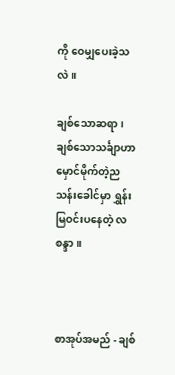ကို ဝေမျှပေးခဲ့သလဲ။

ချစ်သောဆရာ၊ ချစ်သောသင်္ချာဟာ မှောင်မိုက်တဲ့ညသန်းခေါင်မှာ ရွှန်းမြဝင်းပနေတဲ့ လစန္ဒာ။



စာအုပ်အမည် - ချစ်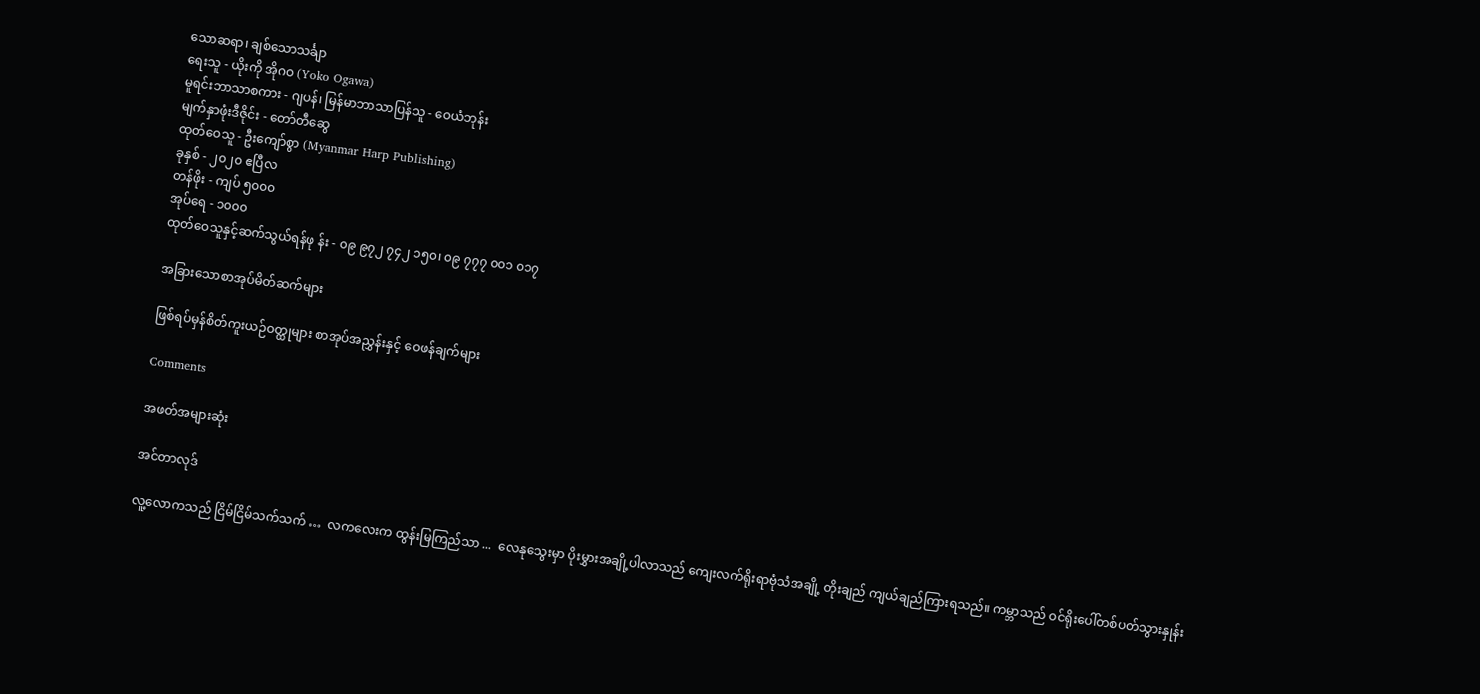သောဆရာ၊ ချစ်သောသင်္ချာ
ရေးသူ - ယိုးကို အိုဂဝ (Yoko Ogawa)
မူရင်းဘာသာစကား - ဂျပန်၊ မြန်မာဘာသာပြန်သူ - ဝေယံဘုန်း
မျက်နှာဖုံးဒီဇိုင်း - တော်တီဆွေ
ထုတ်ဝေသူ - ဦးကျော်စွာ (Myanmar Harp Publishing)
ခုနှစ် - ၂၀၂၀ ဧပြီလ
တန်ဖိုး - ကျပ် ၅၀၀၀
အုပ်ရေ - ၁၀၀၀
ထုတ်ဝေသူနှင့်ဆက်သွယ်ရန်ဖု န်း - ၀၉ ၉၇၂ ၇၄၂ ၁၅၀၊ ၀၉ ၇၇၇ ၀၀၁ ၀၁၇

အခြားသောစာအုပ်မိတ်ဆက်များ

ဖြစ်ရပ်မှန်စိတ်ကူးယဉ်ဝတ္ထုများ စာအုပ်အညွှန်းနှင့် ဝေဖန်ချက်များ

Comments

အဖတ်အများဆုံး

အင်တာလုဒ်

လူ့လောကသည် ငြိမ်ငြိမ်သက်သက် …  လကလေးက ထွန်းမြကြည်သာ ...  လေနုသွေးမှာ ပိုးမွှားအချို့ပါလာသည် ကျေးလက်ရိုးရာဗုံသံအချို့ တိုးချည် ကျယ်ချည်ကြားရသည်။ ကမ္ဘာသည် ဝင်ရိုးပေါ်တစ်ပတ်သွားနှုန်း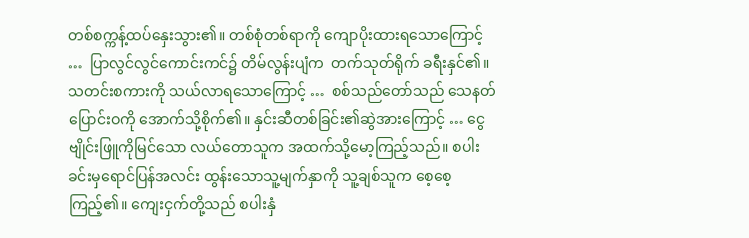တစ်စက္ကန့်ထပ်နှေးသွား၏။ တစ်စုံတစ်ရာကို ကျောပိုးထားရသောကြောင့် …  ပြာလွင်လွင်ကောင်းကင်၌ တိမ်လွန်းပျံက  တက်သုတ်ရိုက် ခရီးနှင်၏။ သတင်းစကားကို သယ်လာရသောကြောင့် …  စစ်သည်တော်သည် သေနတ်ပြောင်းဝကို အောက်သို့စိုက်၏။ နှင်းဆီတစ်ခြင်း၏ဆွဲအားကြောင့် … ငွေဗျိုင်းဖြူကိုမြင်သော လယ်တောသူက အထက်သို့မော့ကြည့်သည်။ စပါးခင်းမှရောင်ပြန်အလင်း ထွန်းသောသူ့မျက်နှာကို သူ့ချစ်သူက စေ့စေ့ကြည့်၏။ ကျေးငှက်တို့သည် စပါးနှံ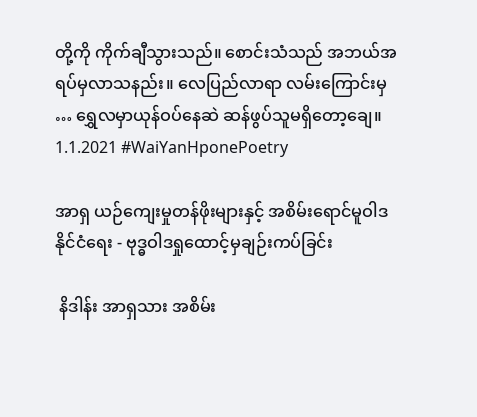တို့ကို ကိုက်ချီသွားသည်။ စောင်းသံသည် အဘယ်အရပ်မှလာသနည်း။ လေပြည်လာရာ လမ်းကြောင်းမှ … ရွှေလမှာယုန်ဝပ်နေဆဲ ဆန်ဖွပ်သူမရှိတော့ချေ။ 1.1.2021 #WaiYanHponePoetry

အာရှ ယဉ်ကျေးမှုတန်ဖိုးများနှင့် အစိမ်းရောင်မူဝါဒ နိုင်ငံရေး - ဗုဒ္ဓဝါဒရှုထောင့်မှချဉ်းကပ်ခြင်း

 နိဒါန်း အာရှသား အစိမ်း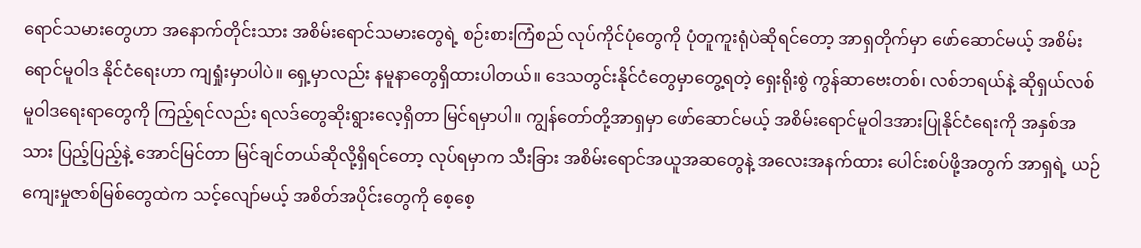ရောင်သမားတွေဟာ အနောက်တိုင်းသား အစိမ်းရောင်သမားတွေရဲ့ စဉ်းစားကြံစည် လုပ်ကိုင်ပုံတွေကို ပုံတူကူးရုံပဲဆိုရင်တော့ အာရှတိုက်မှာ ဖော်ဆောင်မယ့် အစိမ်းရောင်မူဝါဒ နိုင်ငံရေးဟာ ကျရှုံးမှာပါပဲ။ ရှေ့မှာလည်း နမူနာတွေရှိထားပါတယ်။ ဒေသတွင်းနိုင်ငံတွေမှာတွေ့ရတဲ့ ရှေးရိုးစွဲ ကွန်ဆာဗေးတစ်၊ လစ်ဘရယ်နဲ့ ဆိုရှယ်လစ်မူဝါဒရေးရာတွေကို ကြည့်ရင်လည်း ရလဒ်တွေဆိုးရွားလေ့ရှိတာ မြင်ရမှာပါ။ ကျွန်တော်တို့အာရှမှာ ဖော်ဆောင်မယ့် အစိမ်းရောင်မူဝါဒအားပြုနိုင်ငံရေးကို အနှစ်အသား ပြည့်ပြည့်နဲ့ အောင်မြင်တာ မြင်ချင်တယ်ဆိုလို့ရှိရင်တော့ လုပ်ရမှာက သီးခြား အစိမ်းရောင်အယူအဆတွေနဲ့ အလေးအနက်ထား ပေါင်းစပ်ဖို့အတွက် အာရှရဲ့ ယဉ်ကျေးမှုဇာစ်မြစ်တွေထဲက သင့်လျော်မယ့် အစိတ်အပိုင်းတွေကို စေ့စေ့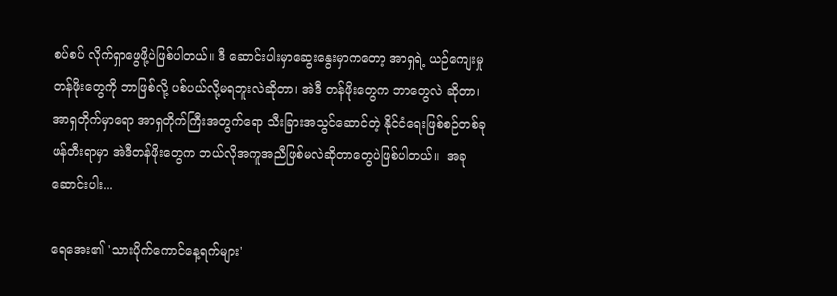စပ်စပ် လိုက်ရှာဖွေဖို့ပဲဖြစ်ပါတယ်။ ဒီ ဆောင်းပါးမှာဆွေးနွေးမှာကတော့ အာရှရဲ့ ယဉ်ကျေးမှုတန်ဖိုးတွေကို ဘာဖြစ်လို့ ပစ်ပယ်လို့မရဘူးလဲဆိုတာ၊ အဲဒီ တန်ဖိုးတွေက ဘာတွေလဲ ဆိုတာ၊ အာရှတိုက်မှာရော အာရှတိုက်ကြီးအတွက်ရော သီးခြားအသွင်ဆောင်တဲ့ နိုင်ငံရေးဖြစ်စဉ်တစ်ခု ဖန်တီးရာမှာ အဲဒီတန်ဖိုးတွေက ဘယ်လိုအကူအညီဖြစ်မလဲဆိုတာတွေပဲဖြစ်ပါတယ်။  အခုဆောင်းပါး...

ရေအေး၏ 'သားပိုက်ကောင်နေ့ရက်များ'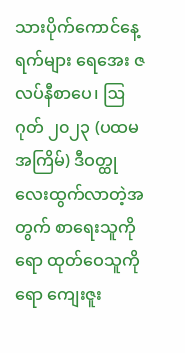သားပိုက်ကောင်နေ့ရက်များ ရေအေး ဇလပ်နီစာပေ၊ ဩဂုတ် ၂၀၂၃ (ပထမအကြိမ်) ဒီဝတ္ထုလေးထွက်လာတဲ့အတွက် စာရေးသူကိုရော ထုတ်ဝေသူကိုရော ကျေးဇူး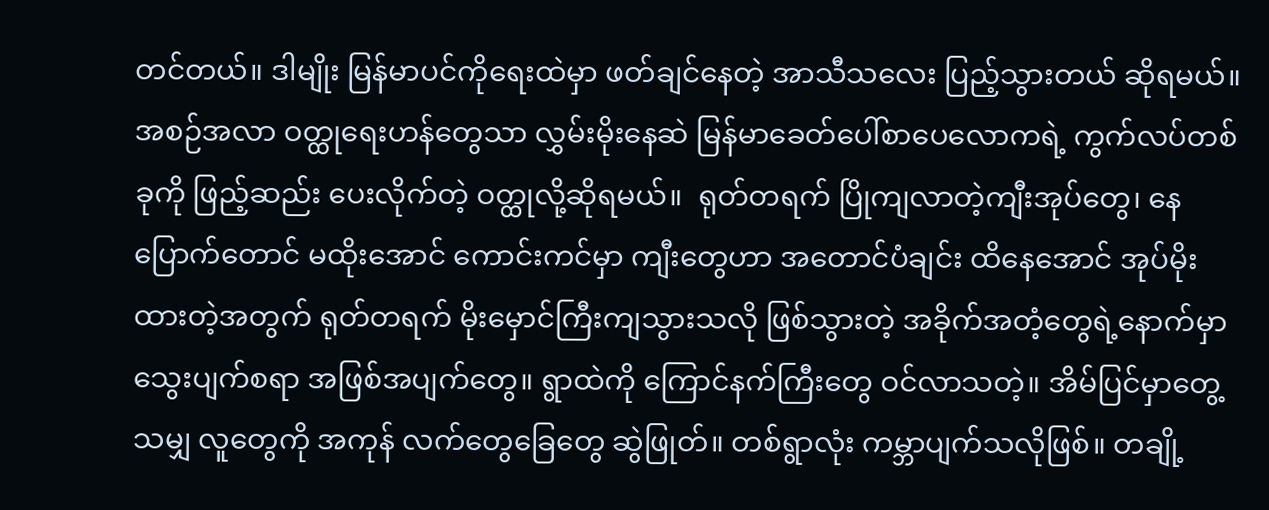တင်တယ်။ ဒါမျိုး မြန်မာပင်ကိုရေးထဲမှာ ဖတ်ချင်နေတဲ့ အာသီသလေး ပြည့်သွားတယ် ဆိုရမယ်။ အစဉ်အလာ ဝတ္ထုရေးဟန်တွေသာ လွှမ်းမိုးနေဆဲ မြန်မာခေတ်ပေါ်စာပေလောကရဲ့ ကွက်လပ်တစ်ခုကို ဖြည့်ဆည်း ပေးလိုက်တဲ့ ဝတ္ထုလို့ဆိုရမယ်။  ရုတ်တရက် ပြိုကျလာတဲ့ကျီးအုပ်တွေ၊ နေပြောက်တောင် မထိုးအောင် ကောင်းကင်မှာ ကျီးတွေဟာ အတောင်ပံချင်း ထိနေအောင် အုပ်မိုးထားတဲ့အတွက် ရုတ်တရက် မိုးမှောင်ကြီးကျသွားသလို ဖြစ်သွားတဲ့ အခိုက်အတံ့တွေရဲ့နောက်မှာ သွေးပျက်စရာ အဖြစ်အပျက်တွေ။ ရွာထဲကို ကြောင်နက်ကြီးတွေ ဝင်လာသတဲ့။ အိမ်ပြင်မှာတွေ့သမျှ လူတွေကို အကုန် လက်တွေခြေတွေ ဆွဲဖြုတ်။ တစ်ရွာလုံး ကမ္ဘာပျက်သလိုဖြစ်။ တချို့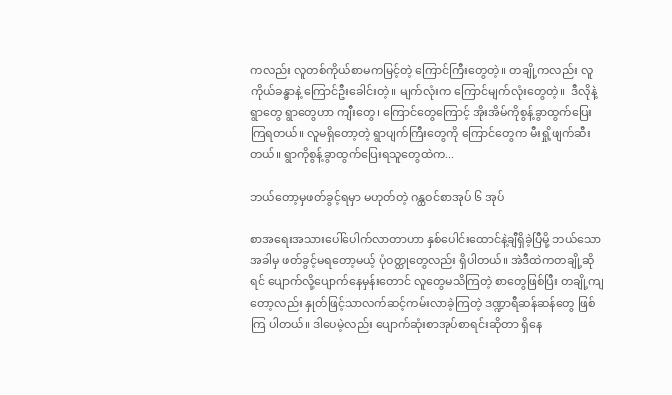ကလည်း လူတစ်ကိုယ်စာမကမြင့်တဲ့ ကြောင်ကြီးတွေတဲ့။ တချို့ကလည်း လူကိုယ်ခန္ဓာနဲ့ ကြောင်ဦးခေါင်းတဲ့။ မျက်လုံးက ကြောင်မျက်လုံးတွေတဲ့။  ဒီလိုနဲ့ ရွာတွေ ရွာတွေဟာ ကျီးတွေ၊ ကြောင်တွေကြောင့် အိုးအိမ်ကိုစွန့်ခွာထွက်ပြေးကြရတယ်။ လူမရှိတော့တဲ့ ရွာပျက်ကြီးတွေကို ကြောင်တွေက မီးရှို့ဖျက်ဆီးတယ်။ ရွာကိုစွန့်ခွာထွက်ပြေးရသူတွေထဲက...

ဘယ်တော့မှဖတ်ခွင့်ရမှာ မဟုတ်တဲ့ ဂန္ထဝင်စာအုပ် ၆ အုပ်

စာအရေးအသားပေါ်ပေါက်လာတာဟာ နှစ်ပေါင်းထောင်နဲ့ချီရှိခဲ့ပြီမို့ ဘယ်သောအခါမှ ဖတ်ခွင့်မရတော့မယ့် ပုံဝတ္ထုတွေလည်း ရှိပါတယ်။ အဲဒီထဲကတချို့ဆိုရင် ပျောက်လို့ပျောက်နေမှန်းတောင် လူတွေမသိကြတဲ့ စာတွေဖြစ်ပြီး တချို့ကျတော့လည်း နှုတ်ဖြင့်သာလက်ဆင့်ကမ်းလာခဲ့ကြတဲ့ ဒဏ္ဍာရီဆန်ဆန်တွေ ဖြစ်ကြ ပါတယ်။ ဒါပေမဲ့လည်း ပျောက်ဆုံးစာအုပ်စာရင်းဆိုတာ ရှိနေ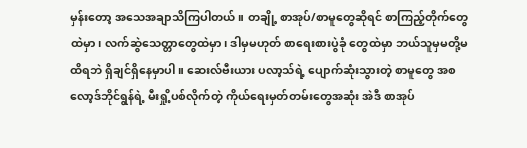မှန်းတော့ အသေအချာသိကြပါတယ်။ တချို့ စာအုပ်/စာမူတွေဆိုရင် စာကြည့်တိုက်တွေထဲမှာ၊ လက်ဆွဲသေတ္တာတွေထဲမှာ၊ ဒါမှမဟုတ် စာရေးစားပွဲခုံ တွေထဲမှာ ဘယ်သူမှမတို့မထိရဘဲ ရှိချင်ရှိနေမှာပါ။ ဆေးလ်ဗီးယား ပလာ့သ်ရဲ့ ပျောက်ဆုံးသွားတဲ့ စာမူတွေ အစ လော့ဒ်ဘိုင်ရွန်ရဲ့ မီးရှို့ပစ်လိုက်တဲ့ ကိုယ်ရေးမှတ်တမ်းတွေအဆုံး အဲဒီ စာအုပ်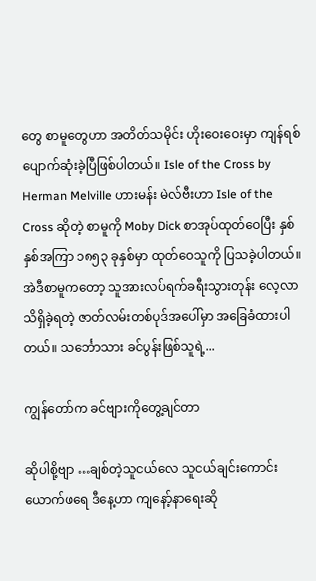တွေ စာမူတွေဟာ အတိတ်သမိုင်း ဟိုးဝေးဝေးမှာ ကျန်ရစ်ပျောက်ဆုံးခဲ့ပြီဖြစ်ပါတယ်။ Isle of the Cross by Herman Melville ဟားမန်း မဲလ်ဗီးဟာ Isle of the Cross ဆိုတဲ့ စာမူကို Moby Dick စာအုပ်ထုတ်ဝေပြီး နှစ်နှစ်အကြာ ၁၈၅၃ ခုနှစ်မှာ ထုတ်ဝေသူကို ပြသခဲ့ပါတယ်။ အဲဒီစာမူကတော့ သူအားလပ်ရက်ခရီးသွားတုန်း လေ့လာသိရှိခဲ့ရတဲ့ ဇာတ်လမ်းတစ်ပုဒ်အပေါ်မှာ အခြေခံထားပါတယ်။ သင်္ဘောသား ခင်ပွန်းဖြစ်သူရဲ့...

ကျွန်တော်က ခင်ဗျားကိုတွေ့ချင်တာ

ဆိုပါစို့ဗျာ …ချစ်တဲ့သူငယ်လေ သူငယ်ချင်းကောင်း ယောက်ဖရေ ဒီနေ့ဟာ ကျနော့်နာရေးဆို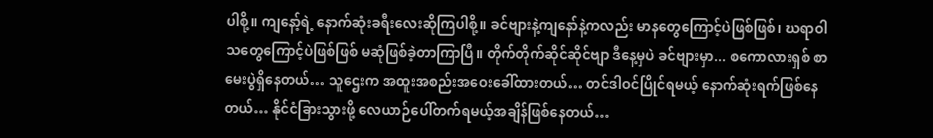ပါစို့။ ကျနော့်ရဲ့ နောက်ဆုံးခရီးလေးဆိုကြပါစို့။ ခင်ဗျားနဲ့ကျနော်နဲ့ကလည်း မာနတွေကြောင့်ပဲဖြစ်ဖြစ်၊ ဃရာဝါသတွေကြောင့်ပဲဖြစ်ဖြစ် မဆုံဖြစ်ခဲ့တာကြာပြီ။ တိုက်တိုက်ဆိုင်ဆိုင်ဗျာ ဒီနေ့မှပဲ ခင်ဗျားမှာ... စကောလားရှစ် စာမေးပွဲရှိနေတယ်… သူဌေးက အထူးအစည်းအဝေးခေါ်ထားတယ်… တင်ဒါဝင်ပြိုင်ရမယ့် နောက်ဆုံးရက်ဖြစ်နေတယ်… နိုင်ငံခြားသွားဖို့ လေယာဉ်ပေါ်တက်ရမယ့်အချိန်ဖြစ်နေတယ်…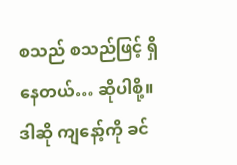စသည် စသည်ဖြင့် ရှိနေတယ်… ဆိုပါစို့။ ဒါဆို ကျနော့်ကို ခင်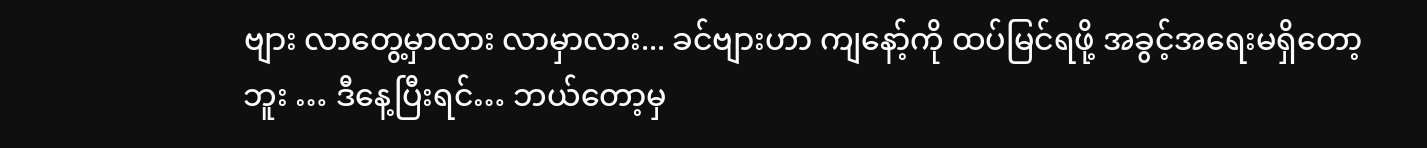ဗျား လာတွေ့မှာလား လာမှာလား... ခင်ဗျားဟာ ကျနော့်ကို ထပ်မြင်ရဖို့ အခွင့်အရေးမရှိတော့ဘူး … ဒီနေ့ပြီးရင်… ဘယ်တော့မှ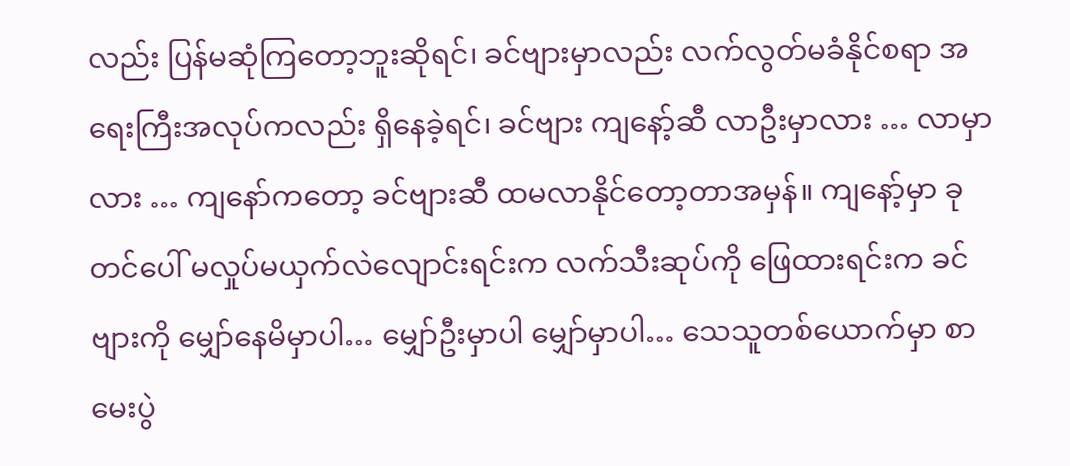လည်း ပြန်မဆုံကြတော့ဘူးဆိုရင်၊ ခင်ဗျားမှာလည်း လက်လွတ်မခံနိုင်စရာ အရေးကြီးအလုပ်ကလည်း ရှိနေခဲ့ရင်၊ ခင်ဗျား ကျနော့်ဆီ လာဦးမှာလား … လာမှာလား … ကျနော်ကတော့ ခင်ဗျားဆီ ထမလာနိုင်တော့တာအမှန်။ ကျနော့်မှာ ခုတင်ပေါ် မလှုပ်မယှက်လဲလျောင်းရင်းက လက်သီးဆုပ်ကို ဖြေထားရင်းက ခင်ဗျားကို မျှော်နေမိမှာပါ… မျှော်ဦးမှာပါ မျှော်မှာပါ… သေသူတစ်ယောက်မှာ စာမေးပွဲ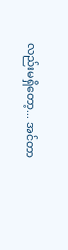လည်းမရှိတော့... အင်တာ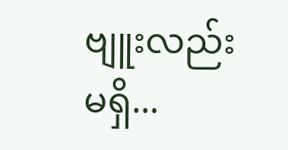ဗျူးလည်းမရှိ...